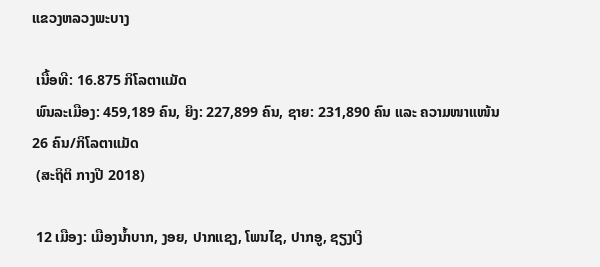ແຂວງຫລວງພະບາງ

 ເນື້ອທີ: 16.875 ກິໂລຕາແມັດ
 ພົນລະເມືອງ: 459,189 ຄົນ, ຍິງ: 227,899 ຄົນ, ຊາຍ: 231,890 ຄົນ ແລະ ຄວາມໜາແໜ້ນ 26 ຄົນ/ກິໂລຕາແມັດ
 (ສະຖິຕິ ກາງປີ 2018)

 12 ເມືອງ: ເມືອງນ້ຳບາກ, ງອຍ, ປາກແຊງ, ໂພນໄຊ, ປາກອູ, ຊຽງເງິ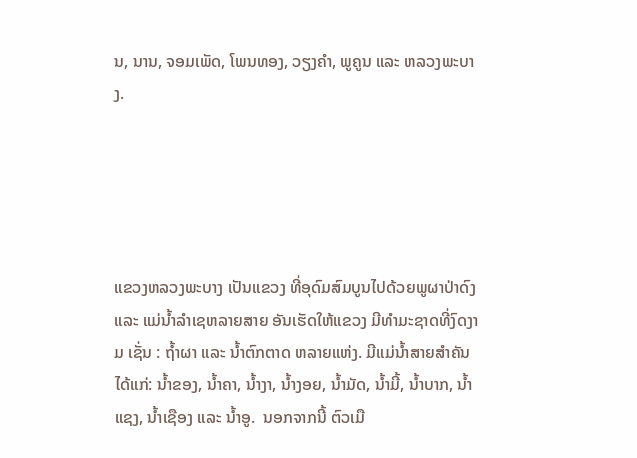ນ, ນານ, ຈອມເພັດ, ໂພນທອງ, ວຽງຄຳ, ພູຄູນ ແລະ ຫລວງພະບາງ.





ແຂວງຫລວງພະບາງ ເປັນແຂວງ ທີ່ອຸດົມສົມບູນໄປດ້ວຍພູຜາປ່າດົງ ແລະ ແມ່ນ້ຳລຳເຊຫລາຍສາຍ ອັນເຮັດໃຫ້ແຂວງ ມີທຳມະຊາດທີ່ງົດງາມ ເຊັ່ນ : ຖ້ຳຜາ ແລະ ນ້ຳຕົກຕາດ ຫລາຍແຫ່ງ. ມີແມ່ນ້ຳສາຍສຳຄັນໄດ້ແກ່: ນ້ຳຂອງ, ນ້ຳຄາ, ນ້ຳງາ, ນ້ຳງອຍ, ນ້ຳມັດ, ນ້ຳມີ້, ນ້ຳບາກ, ນ້ຳແຊງ, ນ້ຳເຊືອງ ແລະ ນ້ຳອູ.  ນອກຈາກນີ້ ຕົວເມື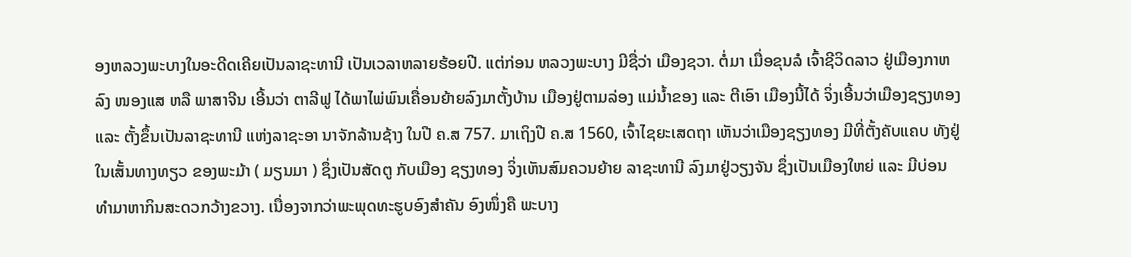ອງຫລວງພະບາງໃນອະດີດເຄີຍເປັນລາຊະທານີ ເປັນເວລາຫລາຍຮ້ອຍປີ. ແຕ່ກ່ອນ ຫລວງພະບາງ ມີຊື່ວ່າ ເມືອງຊວາ. ຕໍ່ມາ ເມື່ອຂຸນລໍ ເຈົ້າຊີວິດລາວ ຢູ່ເມືອງກາຫລົງ ໜອງແສ ຫລື ພາສາຈີນ ເອີ້ນວ່າ ຕາລີຟູ ໄດ້ພາໄພ່ພົນເຄື່ອນຍ້າຍລົງມາຕັ້ງບ້ານ ເມືອງຢູ່ຕາມລ່ອງ ແມ່ນ້ຳຂອງ ແລະ ຕີເອົາ ເມືອງນີ້ໄດ້ ຈິ່ງເອີ້ນວ່າເມືອງຊຽງທອງ ແລະ ຕັ້ງຂຶ້ນເປັນລາຊະທານີ ແຫ່ງລາຊະອາ ນາຈັກລ້ານຊ້າງ ໃນປີ ຄ.ສ 757. ມາເຖິງປີ ຄ.ສ 1560, ເຈົ້າໄຊຍະເສດຖາ ເຫັນວ່າເມືອງຊຽງທອງ ມີທີ່ຕັ້ງຄັບແຄບ ທັງຢູ່ໃນເສັ້ນທາງທຽວ ຂອງພະມ້າ ( ມຽນມາ ) ຊຶ່ງເປັນສັດຕູ ກັບເມືອງ ຊຽງທອງ ຈິ່ງເຫັນສົມຄວນຍ້າຍ ລາຊະທານີ ລົງມາຢູ່ວຽງຈັນ ຊຶ່ງເປັນເມືອງໃຫຍ່ ແລະ ມີບ່ອນ ທຳມາຫາກິນສະດວກວ້າງຂວາງ. ເນື່ອງຈາກວ່າພະພຸດທະຮູບອົງສຳຄັນ ອົງໜຶ່ງຄື ພະບາງ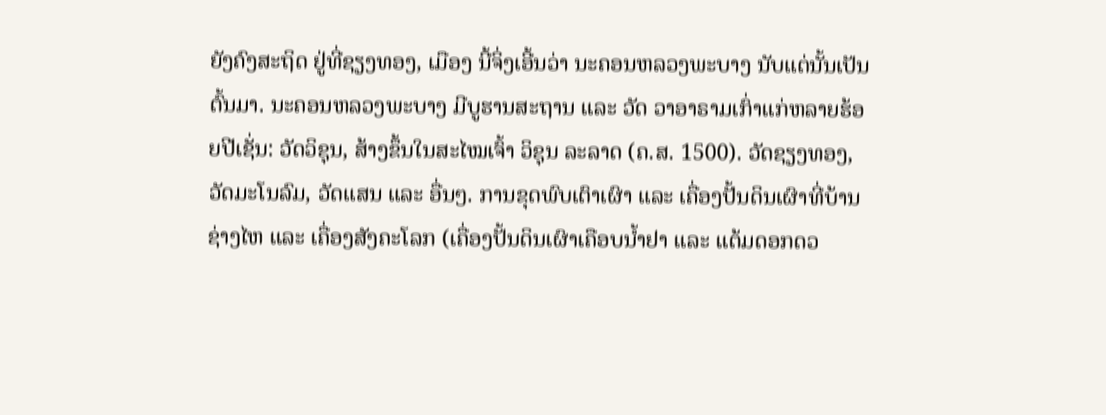ຍັງຄົງສະຖິດ ຢູ່ທີ່ຊຽງທອງ, ເມືອງ ນີ້ຈິ່ງເອີ້ນວ່າ ນະຄອນຫລວງພະບາງ ນັບແຕ່ນັ້ນເປັນຕົ້ນມາ. ນະຄອນຫລວງພະບາງ ມີບູຮານສະຖານ ແລະ ວັດ ວາອາຣາມເກົ່າແກ່ຫລາຍຮ້ອຍປີເຊັ່ນ: ວັດວິຊຸນ, ສ້າງຂຶ້ນໃນສະໄໝເຈົ້າ ວິຊຸນ ລະລາດ (ຄ.ສ. 1500). ວັດຊຽງທອງ, ວັດມະໂນລົມ, ວັດແສນ ແລະ ອື່ນໆ. ການຂຸດພົບເຕົາເຜົາ ແລະ ເຄື່ອງປັ້ນດິນເຜົາທີ່ບ້ານຊ່າງໄຫ ແລະ ເຄື່ອງສັງຄະໂລກ (ເຄື່ອງປັ້ນດິນເຜົາເຄືອບນ້ຳຢາ ແລະ ແຕ້ມດອກດວ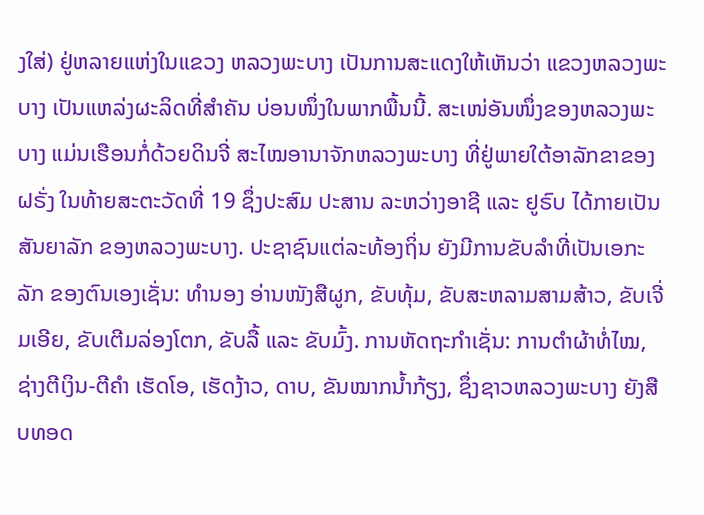ງໃສ່) ຢູ່ຫລາຍແຫ່ງໃນແຂວງ ຫລວງພະບາງ ເປັນການສະແດງໃຫ້ເຫັນວ່າ ແຂວງຫລວງພະບາງ ເປັນແຫລ່ງຜະລິດທີ່ສຳຄັນ ບ່ອນໜຶ່ງໃນພາກພື້ນນີ້. ສະເໜ່ອັນໜຶ່ງຂອງຫລວງພະບາງ ແມ່ນເຮືອນກໍ່ດ້ວຍດິນຈີ່ ສະໄໝອານາຈັກຫລວງພະບາງ ທີ່ຢູ່ພາຍໃຕ້ອາລັກຂາຂອງຝຣັ່ງ ໃນທ້າຍສະຕະວັດທີ່ 19 ຊຶ່ງປະສົມ ປະສານ ລະຫວ່າງອາຊີ ແລະ ຢູຣົບ ໄດ້ກາຍເປັນສັນຍາລັກ ຂອງຫລວງພະບາງ. ປະຊາຊົນແຕ່ລະທ້ອງຖິ່ນ ຍັງມີການຂັບລຳທີ່ເປັນເອກະລັກ ຂອງຕົນເອງເຊັ່ນ: ທຳນອງ ອ່ານໜັງສືຜູກ, ຂັບທຸ້ມ, ຂັບສະຫລາມສາມສ້າວ, ຂັບເຈີ່ມເອີຍ, ຂັບເຕີມລ່ອງໂຕກ, ຂັບລື້ ແລະ ຂັບມົ້ງ. ການຫັດຖະກຳເຊັ່ນ: ການຕຳຜ້າທໍ່ໄໝ, ຊ່າງຕີເງິນ-ຕີຄຳ ເຮັດໂອ, ເຮັດງ້າວ, ດາບ, ຂັນໝາກນ້ຳກ້ຽງ, ຊຶ່ງຊາວຫລວງພະບາງ ຍັງສືບທອດ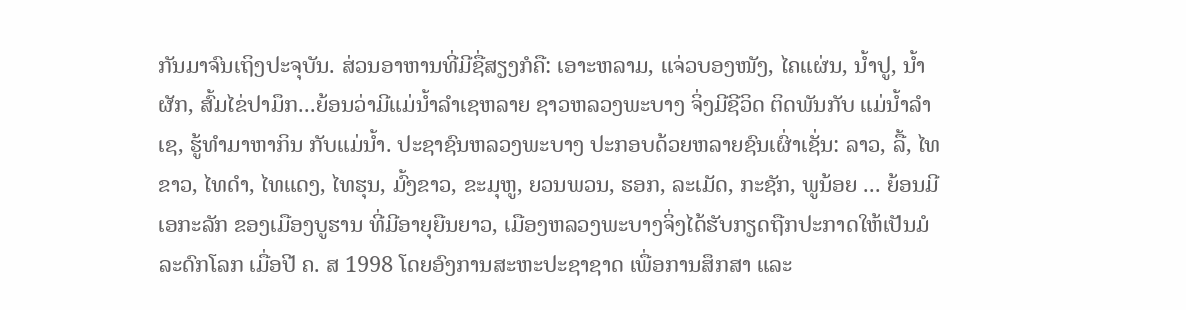ກັນມາຈົນເຖິງປະຈຸບັນ. ສ່ວນອາຫານທີ່ມີຊື່ສຽງກໍຄື: ເອາະຫລາມ, ແຈ່ວບອງໜັງ, ໄຄແຜ່ນ, ນ້ຳປູ, ນ້ຳຜັກ, ສົ້ມໄຂ່ປາມຶກ...ຍ້ອນວ່າມີແມ່ນ້ຳລຳເຊຫລາຍ ຊາວຫລວງພະບາງ ຈິ່ງມີຊີວິດ ຕິດພັນກັບ ແມ່ນ້ຳລຳເຊ, ຮູ້ທຳມາຫາກິນ ກັບແມ່ນ້ຳ. ປະຊາຊົນຫລວງພະບາງ ປະກອບດ້ວຍຫລາຍຊົນເຜົ່າເຊັ່ນ: ລາວ, ລື້, ໄທຂາວ, ໄທດຳ, ໄທແດງ, ໄທຮຸນ, ມົ້ງຂາວ, ຂະມຸຫູ, ຍວນພວນ, ຮອກ, ລະເມັດ, ກະຊັກ, ພູນ້ອຍ ... ຍ້ອນມີ ເອກະລັກ ຂອງເມືອງບູຮານ ທີ່ມີອາຍຸຍືນຍາວ, ເມືອງຫລວງພະບາງຈິ່ງໄດ້ຮັບກຽດຖືກປະກາດໃຫ້ເປັນມໍລະດົກໂລກ ເມື່ອປີ ຄ. ສ 1998 ໂດຍອົງການສະຫະປະຊາຊາດ ເພື່ອການສຶກສາ ແລະ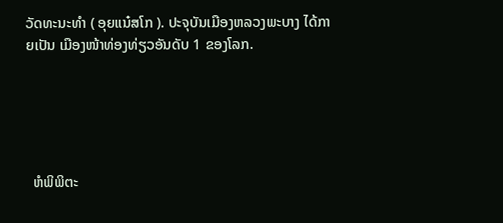ວັດທະນະທຳ ( ອຸຍແນ໋ສໂກ ). ປະຈຸບັນເມືອງຫລວງພະບາງ ໄດ້ກາຍເປັນ ເມືອງໜ້າທ່ອງທ່ຽວອັນດັບ 1 ຂອງໂລກ.





  ຫໍພິພິຕະ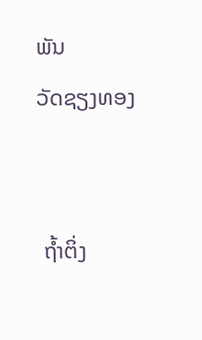ພັນ
ວັດຊຽງທອງ


 ຖໍ້າຕິ່ງ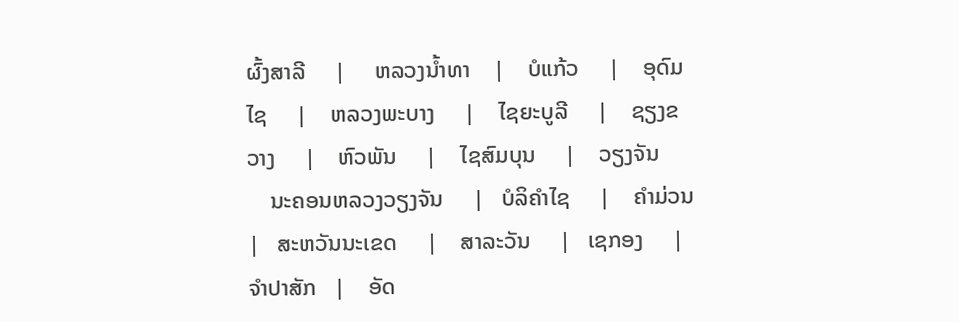ຜົ້ງສາລີ     |     ຫລວງນໍ້າທາ    |    ບໍແກ້ວ     |    ອຸດົມໄຊ     |    ຫລວງພະບາງ     |    ໄຊຍະບູລີ     |    ຊຽງຂວາງ     |    ຫົວພັນ     |    ໄຊສົມບຸນ     |    ວຽງຈັນ
    ນະຄອນຫລວງວຽງຈັນ     |   ບໍລິຄໍາໄຊ     |    ຄໍາມ່ວນ    |   ສະຫວັນນະເຂດ     |    ສາລະວັນ     |   ເຊກອງ     |   ຈໍາປາສັກ   |    ອັດ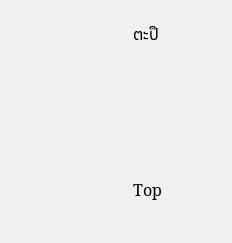ຕະປຶ




Top